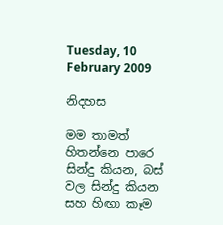Tuesday, 10 February 2009

නිදහස

මම තාමත් හිතන්නෙ පාරෙ සින්දු කියන, බස් වල සින්දු කියන සහ හිඟා කෑම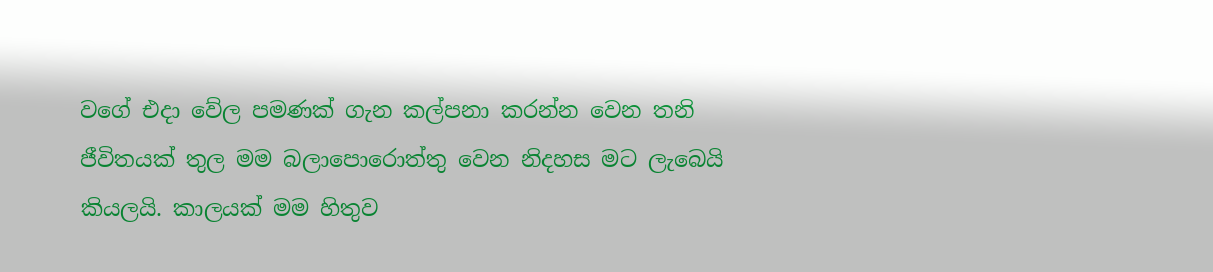වගේ එදා වේල පමණක් ගැන කල්පනා කරන්න වෙන තනි ජීවිතයක් තුල මම බලාපොරොත්තු වෙන නිදහස මට ලැබෙයි කියලයි. කාලයක් මම හිතුව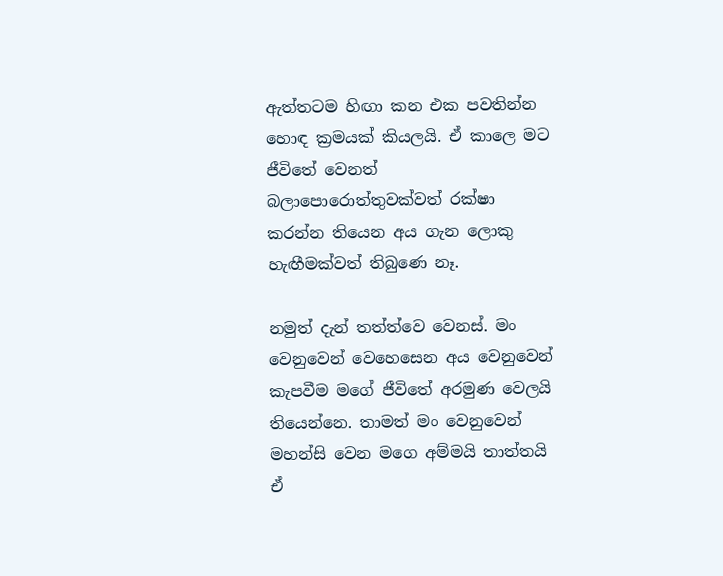ඇත්තටම හිඟා කන එක පවතින්න හොඳ ක්‍රමයක් කියලයි. ඒ කාලෙ මට ජීවිතේ වෙනත් බලාපොරොත්තුවක්වත් රක්ෂා කරන්න තියෙන අය ගැන ලොකු හැඟීමක්වත් තිබුණෙ නෑ.

නමුත් දැන් තත්ත්වෙ වෙනස්. මං වෙනුවෙන් වෙහෙසෙන අය වෙනුවෙන් කැපවීම මගේ ජීවිතේ අරමුණ වෙලයි තියෙන්නෙ. තාමත් මං වෙනුවෙන් මහන්සි වෙන මගෙ අම්මයි තාත්තයි ඒ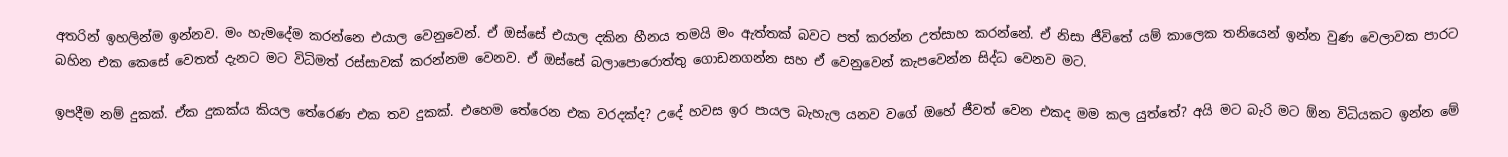අතරින් ඉහලින්ම ඉන්නව. මං හැමදේම කරන්නෙ එයාල වෙනුවෙන්. ඒ ඔස්සේ එයාල දකින හීනය තමයි මං ඇත්තක් බවට පත් කරන්න උත්සාහ කරන්නේ. ඒ නිසා ජීවිතේ යම් කාලෙක තනියෙන් ඉන්න වුණ වෙලාවක පාරට බහින එක කෙසේ වෙතත් දැනට මට විධිමත් රස්සාවක් කරන්නම වෙනව. ඒ ඔස්සේ බලාපොරොත්තු ගොඩනගන්න සහ ඒ වෙනුවෙන් කැපවෙන්න සිද්ධ වෙනව මට.

ඉපදීම නම් දුකක්. ඒක දුකක්ය කියල තේරෙණ එක තව දුකක්. එහෙම තේරෙන එක වරදක්ද? උදේ හවස ඉර පායල බැහැල යනව වගේ ඔහේ ජීවත් වෙන එකද මම කල යුත්තේ? අයි මට බැරි මට ඕන විධියකට ඉන්න මේ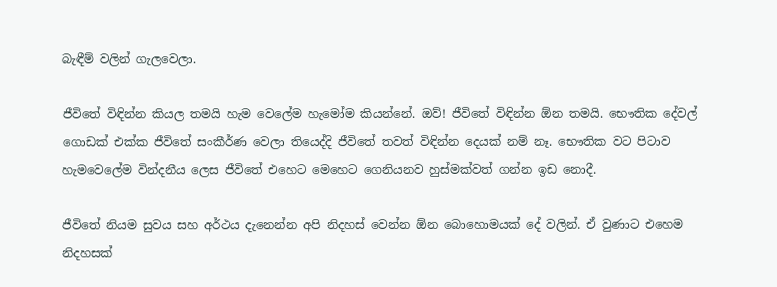බැඳීම් වලින් ගැලවෙලා.

ජීවිතේ විඳින්න කියල තමයි හැම වෙලේම හැමෝම කියන්නේ. ඔව්! ජීවිතේ විඳින්න ඕන තමයි. භෞතික දේවල් ගොඩක් එක්ක ජීවිතේ සංකීර්ණ වෙලා තියෙද්දි ජීවිතේ තවත් විඳින්න දෙයක් නම් නෑ. භෞතික වට පිටාව හැමවෙලේම වින්දනීය ලෙස ජීවිතේ එහෙට මෙහෙට ගෙනියනව හුස්මක්වත් ගන්න ඉඩ නොදී.

ජීවිතේ නියම සුවය සහ අර්ථය දැනෙන්න අපි නිදහස් වෙන්න ඕන බොහොමයක් දේ වලින්. ඒ වුණාට එහෙම නිදහසක්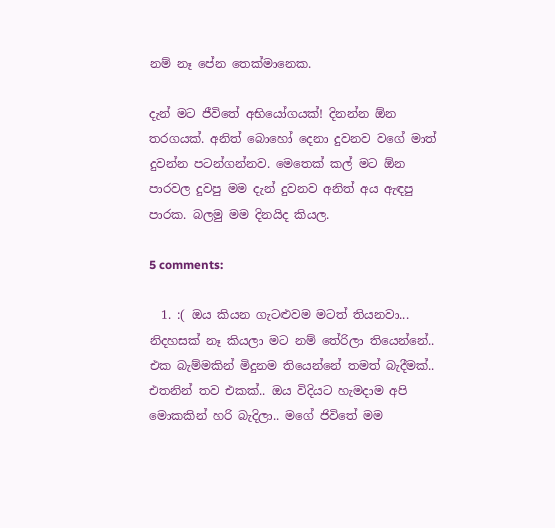නම් නෑ පේන තෙක්මානෙක.

දැන් මට ජීවිතේ අභියෝගයක්! දිනන්න ඕන තරගයක්. අනිත් බොහෝ දෙනා දුවනව වගේ මාත් දුවන්න පටන්ගන්නව. මෙතෙක් කල් මට ඕන පාරවල දුවපු මම දැන් දුවනව අනිත් අය ඇඳපු පාරක. බලමු මම දිනයිද කියල.

5 comments:

  1. :( ඔය කියන ගැටළුවම මටත් තියනවා... නිදහසක් නෑ කියලා මට නම් තේරිලා තියෙන්නේ.. එක බැම්මකින් මිදුනම තියෙන්නේ තමත් බැදීමක්.. එතනින් තව එකක්.. ඔය විදියට හැමදාම අපි මොකකින් හරි බැදිලා.. මගේ ජිවිතේ මම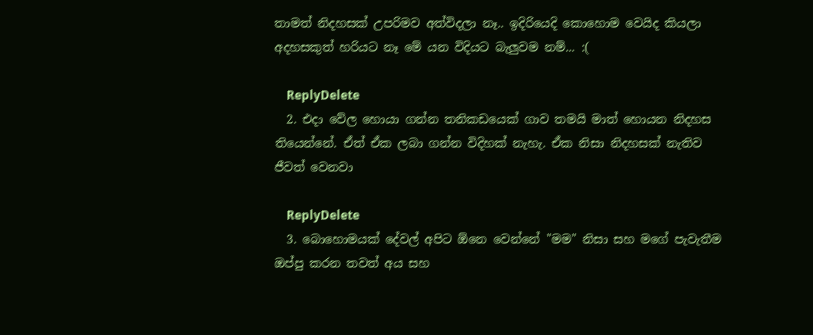තාමත් නිදහසක් උපරිමව අත්විදලා නෑ.. ඉදිරියෙදි කොහොම වෙයිද කියලා අදහසකුත් හරියට නෑ මේ යන විදියට බැලුවම නම්... :(

    ReplyDelete
  2. එදා වේල හොයා ගන්න තනිකඩයෙක් ගාව තමයි මාත් හොයන නිදහස තියෙන්නේ. ඒත් ඒක ලබා ගන්න විදිහක් නැහැ. ඒක නිසා නිදහසක් නැතිව ජීවත් වෙනවා

    ReplyDelete
  3. බොහොමයක් දේවල් අපිට ඕනෙ වෙන්නේ "මම" නිසා සහ මගේ පැවැතීම ඔප්පු කරන තවත් අය සහ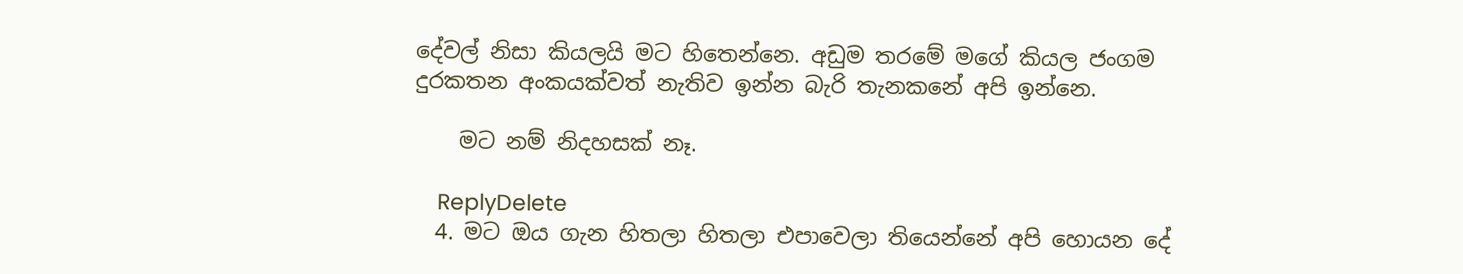දේවල් නිසා කියලයි මට හිතෙන්නෙ. අඩුම තරමේ මගේ කියල ජංගම දුරකතන අංකයක්වත් නැතිව ඉන්න බැරි තැනකනේ අපි ඉන්නෙ.

    මට නම් නිදහසක් නෑ.

    ReplyDelete
  4. මට ඔය ගැන හිතලා හිතලා එපාවෙලා තියෙන්නේ අපි හොයන දේ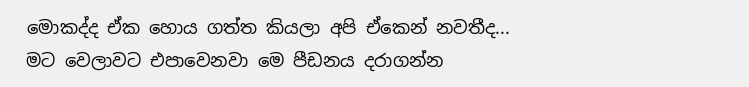මොකද්ද ඒක හොය ගත්ත කියලා අපි ඒකෙන් නවතීද... මට වෙලාවට එපාවෙනවා මෙ පීඩනය දරාගන්න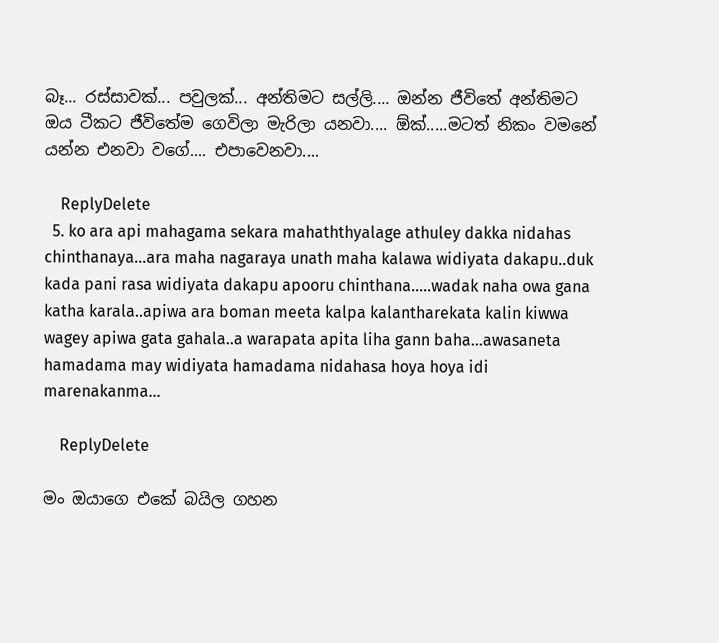බෑ... රස්සාවක්... පවුලක්... අන්තිමට සල්ලි.... ඔන්න ජීවිතේ අන්තිමට ඔය ටීකට ජීවිතේම ගෙවිලා මැරිලා යනවා.... ඕක්.....මටත් නිකං වමනේ යන්න එනවා වගේ.... එපාවෙනවා....

    ReplyDelete
  5. ko ara api mahagama sekara mahaththyalage athuley dakka nidahas chinthanaya...ara maha nagaraya unath maha kalawa widiyata dakapu..duk kada pani rasa widiyata dakapu apooru chinthana.....wadak naha owa gana katha karala..apiwa ara boman meeta kalpa kalantharekata kalin kiwwa wagey apiwa gata gahala..a warapata apita liha gann baha...awasaneta hamadama may widiyata hamadama nidahasa hoya hoya idi marenakanma...

    ReplyDelete

මං ඔයාගෙ එකේ බයිල ගහන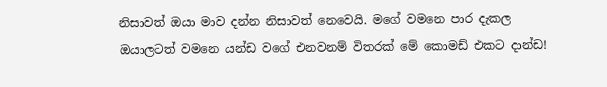නිසාවත් ඔයා මාව දන්න නිසාවත් නෙවෙයි. මගේ වමනෙ පාර දැකල ඔයාලටත් වමනෙ යන්ඩ වගේ එනවනම් විතරක් මේ කොමඩ් එකට දාන්ඩ!